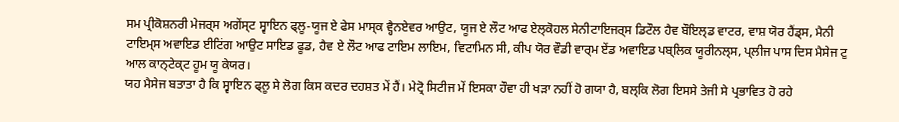ਸਮ ਪ੍ਰੀਕੋਸ਼ਨਰੀ ਮੇਜਰ੍ਸ ਅਗੇਂਸ੍ਟ ਸ੍ਵਾਇਨ ਫ੍ਲੂ-ਯੂਜ ਏ ਫੇਸ ਮਾਸ੍ਕ ਵ੍ਹੈਨਏਵਰ ਆਉਟ, ਯੂਜ ਏ ਲੌਟ ਆਫ ਏਲ੍ਕੋਹਲ ਸੇਨੀਟਾਇਜਰ੍ਸ ਡਿਟੌਲ ਹੈਵ ਬੌਇਲ੍ਡ ਵਾਟਰ, ਵਾਸ਼ ਯੋਰ ਹੈਂਡ੍ਸ, ਮੈਨੀ ਟਾਇਮ੍ਸ ਅਵਾਇਡ ਈਟਿਂਗ ਆਉਟ ਸਾਇਡ ਫੂਡ, ਹੈਵ ਏ ਲੌਟ ਆਫ ਟਾਇਮ ਲਾਇਮ, ਵਿਟਾਮਿਨ ਸੀ, ਕੀਪ ਯੋਰ ਵੌਡੀ ਵਾਰ੍ਮ ਏਂਡ ਅਵਾਇਡ ਪਬ੍ਲਿਕ ਯੂਰੀਨਲ੍ਸ, ਪ੍ਲੀਜ ਪਾਸ ਦਿਸ ਮੈਸੇਜ ਟੁ ਆਲ ਕਾਨ੍ਟੇਕ੍ਟ ਹੂਮ ਯੂ ਕੇਯਰ।
ਯਹ ਮੈਸੇਜ ਬਤਾਤਾ ਹੈ ਕਿ ਸ੍ਵਾਇਨ ਫ੍ਲੂ ਸੇ ਲੋਗ ਕਿਸ ਕਦਰ ਦਹਸ਼ਤ ਮੇਂ ਹੈਂ। ਮੇਟ੍ਰੋ ਸਿਟੀਜ ਮੇਂ ਇਸਕਾ ਹੌਵਾ ਹੀ ਖਡ਼ਾ ਨਹੀਂ ਹੋ ਗਯਾ ਹੈ, ਬਲ੍ਕਿ ਲੋਗ ਇਸਸੇ ਤੇਜੀ ਸੇ ਪ੍ਰਭਾਵਿਤ ਹੋ ਰਹੇ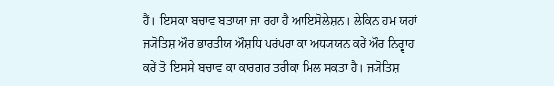ਹੈਂ। ਇਸਕਾ ਬਚਾਵ ਬਤਾਯਾ ਜਾ ਰਹਾ ਹੈ ਆਇਸੋਲੇਸ਼ਨ। ਲੇਕਿਨ ਹਮ ਯਹਾਂ ਜ੍ਯੋਤਿਸ਼ ਔਰ ਭਾਰਤੀਯ ਔਸ਼ਧਿ ਪਰਂਪਰਾ ਕਾ ਅਧ੍ਯਯਨ ਕਰੇਂ ਔਰ ਨਿਰ੍ਵਾਹ ਕਰੇਂ ਤੋ ਇਸਸੇ ਬਚਾਵ ਕਾ ਕਾਰਗਰ ਤਰੀਕਾ ਮਿਲ ਸਕਤਾ ਹੈ। ਜ੍ਯੋਤਿਸ਼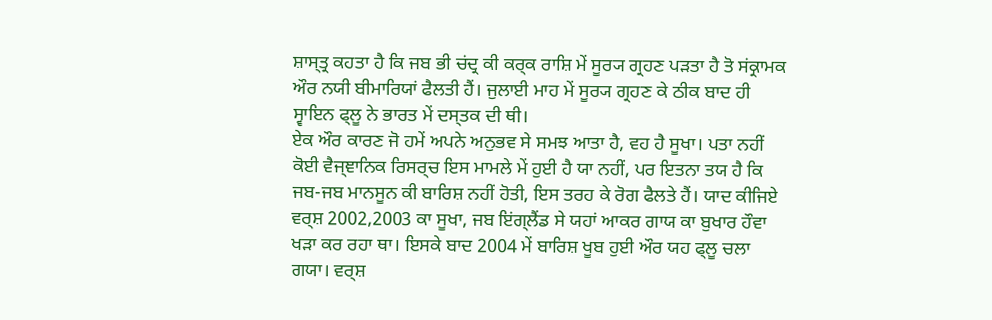ਸ਼ਾਸ੍ਤ੍ਰ ਕਹਤਾ ਹੈ ਕਿ ਜਬ ਭੀ ਚਂਦ੍ਰ ਕੀ ਕਰ੍ਕ ਰਾਸ਼ਿ ਮੇਂ ਸੂਰ੍ਯ ਗ੍ਰਹਣ ਪਡ਼ਤਾ ਹੈ ਤੋ ਸਂਕ੍ਰਾਮਕ ਔਰ ਨਯੀ ਬੀਮਾਰਿਯਾਂ ਫੈਲਤੀ ਹੈਂ। ਜੁਲਾਈ ਮਾਹ ਮੇਂ ਸੂਰ੍ਯ ਗ੍ਰਹਣ ਕੇ ਠੀਕ ਬਾਦ ਹੀ ਸ੍ਵਾਇਨ ਫ੍ਲੂ ਨੇ ਭਾਰਤ ਮੇਂ ਦਸ੍ਤਕ ਦੀ ਥੀ।
ਏਕ ਔਰ ਕਾਰਣ ਜੋ ਹਮੇਂ ਅਪਨੇ ਅਨੁਭਵ ਸੇ ਸਮਝ ਆਤਾ ਹੈ, ਵਹ ਹੈ ਸੂਖਾ। ਪਤਾ ਨਹੀਂ ਕੋਈ ਵੈਜ੍ਞਾਨਿਕ ਰਿਸਰ੍ਚ ਇਸ ਮਾਮਲੇ ਮੇਂ ਹੁਈ ਹੈ ਯਾ ਨਹੀਂ, ਪਰ ਇਤਨਾ ਤਯ ਹੈ ਕਿ ਜਬ-ਜਬ ਮਾਨਸੂਨ ਕੀ ਬਾਰਿਸ਼ ਨਹੀਂ ਹੋਤੀ, ਇਸ ਤਰਹ ਕੇ ਰੋਗ ਫੈਲਤੇ ਹੈਂ। ਯਾਦ ਕੀਜਿਏ ਵਰ੍ਸ਼ 2002,2003 ਕਾ ਸੂਖਾ, ਜਬ ਇਂਗ੍ਲੈਂਡ ਸੇ ਯਹਾਂ ਆਕਰ ਗਾਯ ਕਾ ਬੁਖਾਰ ਹੌਵਾ ਖਡ਼ਾ ਕਰ ਰਹਾ ਥਾ। ਇਸਕੇ ਬਾਦ 2004 ਮੇਂ ਬਾਰਿਸ਼ ਖੂਬ ਹੁਈ ਔਰ ਯਹ ਫ੍ਲੂ ਚਲਾ ਗਯਾ। ਵਰ੍ਸ਼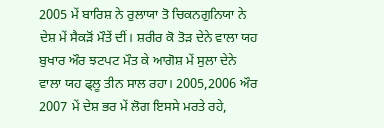2005 ਮੇਂ ਬਾਰਿਸ਼ ਨੇ ਰੁਲਾਯਾ ਤੋ ਚਿਕਨਗੁਨਿਯਾ ਨੇ ਦੇਸ਼ ਮੇਂ ਸੈਕਡ਼ੋਂ ਮੌਤੇਂ ਦੀਂ। ਸ਼ਰੀਰ ਕੋ ਤੋਡ਼ ਦੇਨੇ ਵਾਲਾ ਯਹ ਬੁਖਾਰ ਔਰ ਝਟਪਟ ਮੌਤ ਕੇ ਆਗੋਸ਼ ਮੇਂ ਸੁਲਾ ਦੇਨੇ ਵਾਲਾ ਯਹ ਫ੍ਲੂ ਤੀਨ ਸਾਲ ਰਹਾ। 2005,2006 ਔਰ 2007 ਮੇਂ ਦੇਸ਼ ਭਰ ਮੇਂ ਲੋਗ ਇਸਸੇ ਮਰਤੇ ਰਹੇ,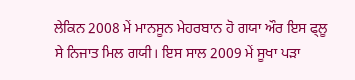ਲੇਕਿਨ 2008 ਮੇਂ ਮਾਨਸੂਨ ਮੇਹਰਬਾਨ ਹੋ ਗਯਾ ਔਰ ਇਸ ਫ੍ਲੂ ਸੇ ਨਿਜਾਤ ਮਿਲ ਗਯੀ। ਇਸ ਸਾਲ 2009 ਮੇਂ ਸੂਖਾ ਪਡ਼ਾ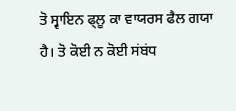ਤੋ ਸ੍ਵਾਇਨ ਫ੍ਲੂ ਕਾ ਵਾਯਰਸ ਫੈਲ ਗਯਾ ਹੈ। ਤੋ ਕੋਈ ਨ ਕੋਈ ਸਂਬਂਧ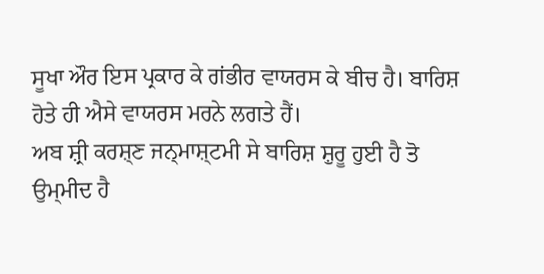ਸੂਖਾ ਔਰ ਇਸ ਪ੍ਰਕਾਰ ਕੇ ਗਂਭੀਰ ਵਾਯਰਸ ਕੇ ਬੀਚ ਹੈ। ਬਾਰਿਸ਼ ਹੋਤੇ ਹੀ ਐਸੇ ਵਾਯਰਸ ਮਰਨੇ ਲਗਤੇ ਹੈਂ।
ਅਬ ਸ਼੍ਰੀ ਕਰਸ਼੍ਣ ਜਨ੍ਮਾਸ਼੍ਟਮੀ ਸੇ ਬਾਰਿਸ਼ ਸ਼ੁਰੂ ਹੁਈ ਹੈ ਤੋ ਉਮ੍ਮੀਦ ਹੈ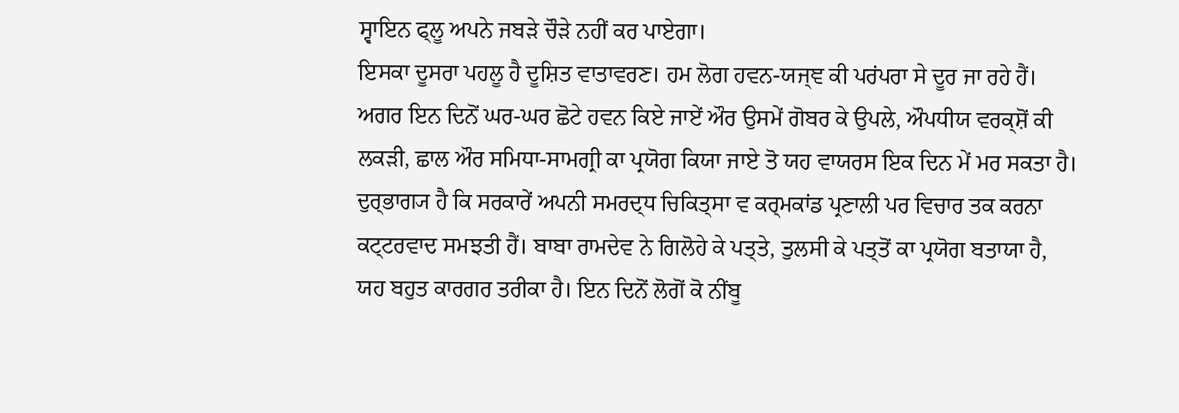ਸ੍ਵਾਇਨ ਫ੍ਲੂ ਅਪਨੇ ਜਬਡ਼ੇ ਚੌਡ਼ੇ ਨਹੀਂ ਕਰ ਪਾਏਗਾ।
ਇਸਕਾ ਦੂਸਰਾ ਪਹਲੂ ਹੈ ਦੂਸ਼ਿਤ ਵਾਤਾਵਰਣ। ਹਮ ਲੋਗ ਹਵਨ-ਯਜ੍ਞ ਕੀ ਪਰਂਪਰਾ ਸੇ ਦੂਰ ਜਾ ਰਹੇ ਹੈਂ। ਅਗਰ ਇਨ ਦਿਨੋਂ ਘਰ-ਘਰ ਛੋਟੇ ਹਵਨ ਕਿਏ ਜਾਏਂ ਔਰ ਉਸਮੇਂ ਗੋਬਰ ਕੇ ਉਪਲੇ, ਔਪਧੀਯ ਵਰਕ੍ਸ਼ੋਂ ਕੀ ਲਕਡ਼ੀ, ਛਾਲ ਔਰ ਸਮਿਧਾ-ਸਾਮਗ੍ਰੀ ਕਾ ਪ੍ਰਯੋਗ ਕਿਯਾ ਜਾਏ ਤੋ ਯਹ ਵਾਯਰਸ ਇਕ ਦਿਨ ਮੇਂ ਮਰ ਸਕਤਾ ਹੈ। ਦੁਰ੍ਭਾਗ੍ਯ ਹੈ ਕਿ ਸਰਕਾਰੇਂ ਅਪਨੀ ਸਮਰਦ੍ਧ ਚਿਕਿਤ੍ਸਾ ਵ ਕਰ੍ਮਕਾਂਡ ਪ੍ਰਣਾਲੀ ਪਰ ਵਿਚਾਰ ਤਕ ਕਰਨਾ ਕਟ੍ਟਰਵਾਦ ਸਮਝਤੀ ਹੈਂ। ਬਾਬਾ ਰਾਮਦੇਵ ਨੇ ਗਿਲੋਹੇ ਕੇ ਪਤ੍ਤੇ, ਤੁਲਸੀ ਕੇ ਪਤ੍ਤੋਂ ਕਾ ਪ੍ਰਯੋਗ ਬਤਾਯਾ ਹੈ, ਯਹ ਬਹੁਤ ਕਾਰਗਰ ਤਰੀਕਾ ਹੈ। ਇਨ ਦਿਨੋਂ ਲੋਗੋਂ ਕੋ ਨੀਂਬੂ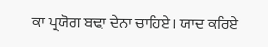ਕਾ ਪ੍ਰਯੋਗ ਬਢ਼ਾ ਦੇਨਾ ਚਾਹਿਏ। ਯਾਦ ਕਰਿਏ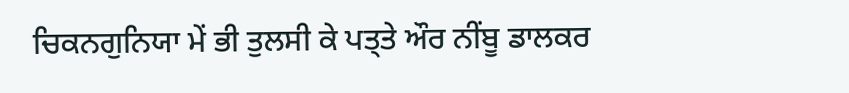ਚਿਕਨਗੁਨਿਯਾ ਮੇਂ ਭੀ ਤੁਲਸੀ ਕੇ ਪਤ੍ਤੇ ਔਰ ਨੀਂਬੂ ਡਾਲਕਰ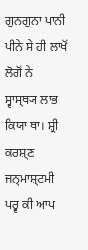ਗੁਨਗੁਨਾ ਪਾਨੀ ਪੀਨੇ ਸੇ ਹੀ ਲਾਖੋਂ ਲੋਗੋਂ ਨੇ ਸ੍ਵਾਸ੍ਥ੍ਯ ਲਾਭ ਕਿਯਾ ਥਾ। ਸ਼੍ਰੀ ਕਰਸ਼੍ਣ ਜਨ੍ਮਾਸ਼੍ਟਮੀ ਪਰ੍ਵ ਕੀ ਆਪ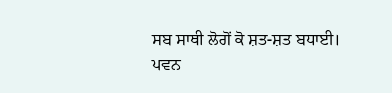ਸਬ ਸਾਥੀ ਲੋਗੋਂ ਕੋ ਸ਼ਤ-ਸ਼ਤ ਬਧਾਈ।
ਪਵਨ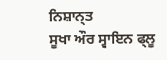ਨਿਸ਼ਾਨ੍ਤ
ਸੂਖਾ ਔਰ ਸ੍ਵਾਇਨ ਫ੍ਲੂ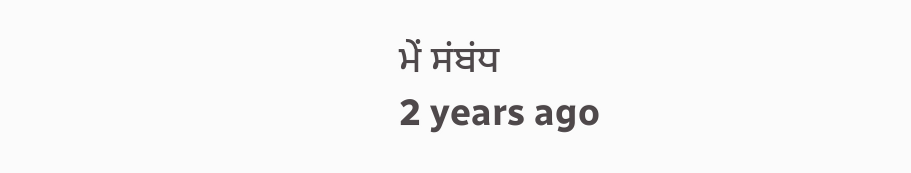ਮੇਂ ਸਂਬਂਧ
2 years ago